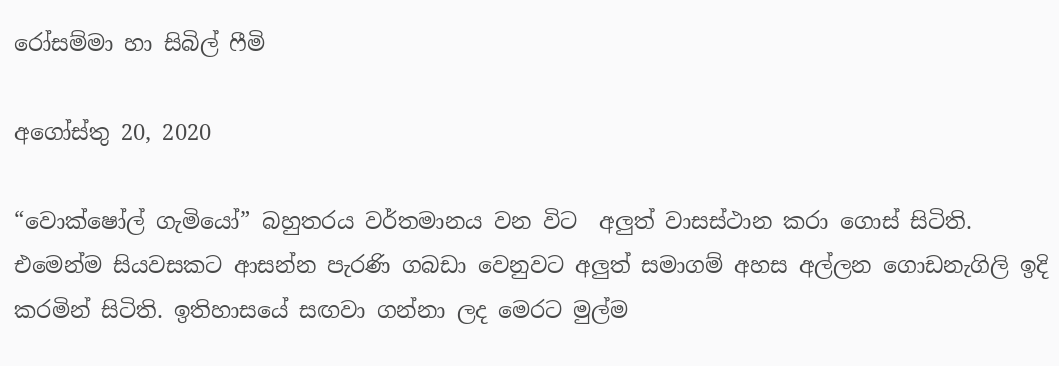රෝසම්මා හා සිබිල් ෆීමි

අගෝස්තු 20, 2020

“වොක්ෂෝල් ගැමියෝ” බහුතරය වර්තමානය වන විට  අලුත් වාසස්ථාන කරා ගොස් සිටිති. එමෙන්ම සියවසකට ආසන්න පැරණි ගබඩා වෙනුවට අලුත් සමාගම් අහස අල්ලන ගොඩනැගිලි ඉදි කරමින් සිටිති. ඉතිහාසයේ සඟවා ගන්නා ලද මෙරට මුල්ම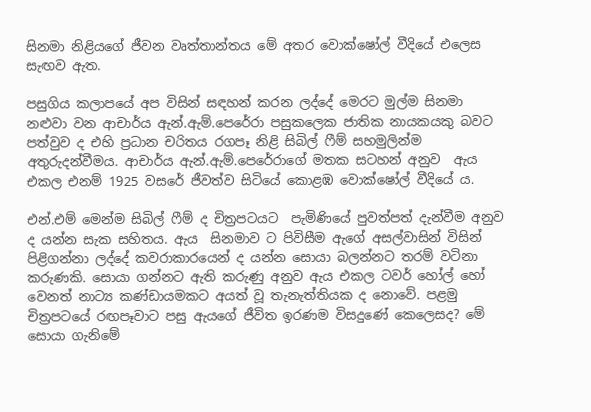සිනමා නිළියගේ ජීවන වෘත්තාන්තය මේ අතර වොක්ෂෝල් වීදියේ එලෙස සැඟව ඇත.

පසුගිය කලාපයේ අප විසින් සඳහන් කරන ලද්දේ මෙරට මුල්ම සිනමා නළුවා වන ආචාර්ය ඇන්.ඇම්.පෙරේරා පසුකලෙක ජාතික නායකයකු බවට පත්වුව ද එහි ප්‍රධාන චරිතය රගපෑ නිළි සිබිල් ෆීම් සහමුලින්ම අතුරුදන්වීමය. ආචාර්ය ඇන්.ඇම්.පෙරේරාගේ මතක සටහන් අනුව  ඇය එකල එනම් 1925 වසරේ ජීවත්ව සිටියේ කොළඹ වොක්ෂෝල් වීදියේ ය.

එන්.එම් මෙන්ම සිබිල් ෆීම් ද චිත්‍රපටයට  පැමිණියේ පුවත්පත් දැන්වීම අනුව ද යන්න සැක සහිතය. ඇය  සිනමාව ට පිවිසීම ඇගේ අසල්වාසින් විසින් පිළිගන්නා ලද්දේ කවරාකාරයෙන් ද යන්න සොයා බලන්නට තරම් වටිනා කරුණකි. සොයා ගන්නට ඇති කරුණු අනුව ඇය එකල ටවර් හෝල් හෝ වෙනත් නාට්‍ය කණ්ඩායමකට අයත් වූ තැනැත්තියක ද නොවේ. පළමු චිත්‍රපටයේ රඟපෑවාට පසු ඇයගේ ජීවිත ඉරණම විසදුණේ කෙලෙසද? මේ සොයා ගැනිමේ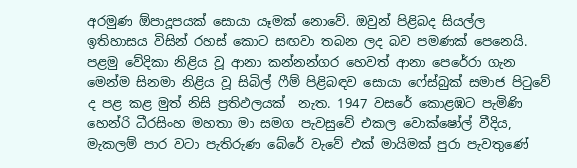අරමුණ ඕපාදූපයක් සොයා යෑමක් නොවේ. ඔවුන් පිළිබද සියල්ල ඉතිහාසය විසින් රහස් කොට සඟවා තබන ලද බව පමණක් පෙනෙයි. පළමු වේදිකා නිළිය වූ ආනා කන්නන්ගර හෙවත් ආනා පෙරේරා ගැන මෙන්ම සිනමා නිළිය වූ සිබිල් ෆීම් පිළිබඳව සොයා ෆේස්බුක් සමාජ පිටුවේ ද පළ කළ මුත් නිසි ප්‍රතිඵලයක්  නැත. 1947 වසරේ කොළඹට පැමිණි හෙන්රි ධීරසිංහ මහතා මා සමග පැවසුවේ එකල වොක්ෂෝල් වීදිය, මැකලම් පාර වටා පැතිරුණ බේරේ වැවේ එක් මායිමක් පුරා පැවතුණේ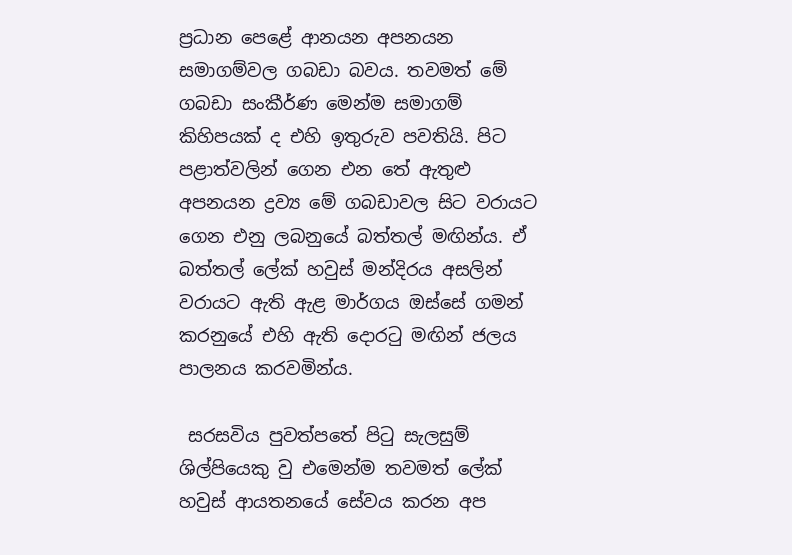ප්‍රධාන පෙළේ ආනයන අපනයන සමාගම්වල ගබඩා බවය. තවමත් මේ ගබඩා සංකීර්ණ මෙන්ම සමාගම් කිහිපයක් ද එහි ඉතුරුව පවතියි. පිට පළාත්වලින් ගෙන එන තේ ඇතුළු අපනයන ද්‍රව්‍ය මේ ගබඩාවල සිට වරායට ගෙන එනු ලබනුයේ බත්තල් මඟින්ය. ඒ බත්තල් ලේක් හවුස් මන්දිරය අසලින් වරායට ඇති ඇළ මාර්ගය ඔස්සේ ගමන් කරනුයේ එහි ඇති දොරටු මඟින් ජලය පාලනය කරවමින්ය.

 සරසවිය පුවත්පතේ පිටු සැලසුම් ශිල්පියෙකු වු එමෙන්ම තවමත් ලේක් හවුස් ආයතනයේ සේවය කරන අප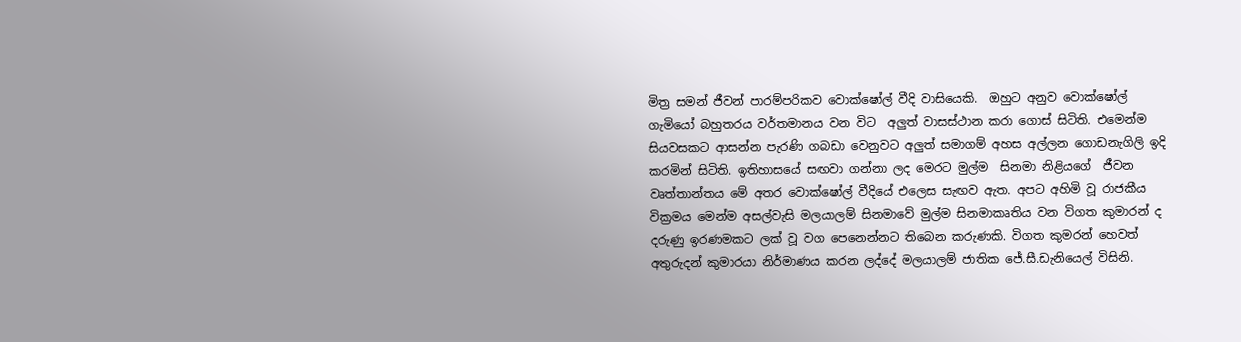මිත්‍ර සමන් ජීවන් පාරම්පරිකව වොක්ෂෝල් වීදි වාසියෙකි.  ඔහුට අනුව වොක්ෂෝල් ගැමියෝ බහුතරය වර්තමානය වන විට  අලුත් වාසස්ථාන කරා ගොස් සිටිති. එමෙන්ම සියවසකට ආසන්න පැරණි ගබඩා වෙනුවට අලුත් සමාගම් අහස අල්ලන ගොඩනැගිලි ඉදි කරමින් සිටිති. ඉතිහාසයේ සඟවා ගන්නා ලද මෙරට මුල්ම  සිනමා නිළියගේ  ජීවන වෘත්තාන්තය මේ අතර වොක්ෂෝල් වීදියේ එලෙස සැඟව ඇත. අපට අහිමි වූ රාජකීය වික්‍රමය මෙන්ම අසල්වැසි මලයාලම් සිනමාවේ මුල්ම සිනමාකෘතිය වන විගත කුමාරන් ද  දරුණු ඉරණමකට ලක් වූ වග පෙනෙන්නට තිබෙන කරුණකි. විගත කුමරන් හෙවත් අතුරුදන් කුමාරයා නිර්මාණය කරන ලද්දේ මලයාලම් ජාතික ජේ.සී.ඩැනියෙල් විසිනි.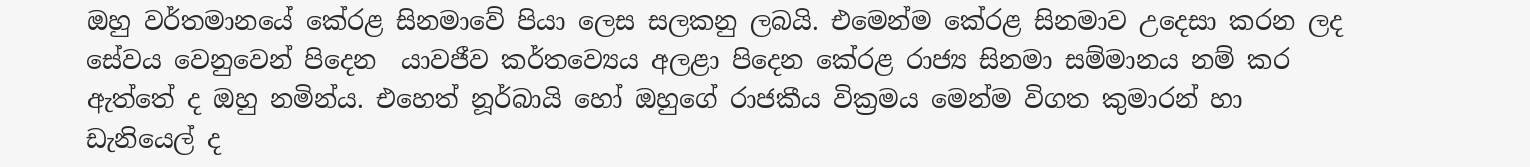ඔහු වර්තමානයේ කේරළ සිනමාවේ පියා ලෙස සලකනු ලබයි. එමෙන්ම කේරළ සිනමාව උදෙසා කරන ලද සේවය වෙනුවෙන් පිදෙන  යාවජීව කර්තව්‍යෙය අලළා පිදෙන කේරළ රාජ්‍ය සිනමා සම්මානය නම් කර ඇත්තේ ද ඔහු නමින්ය. එහෙත් නූර්බායි හෝ ඔහුගේ රාජකීය වික්‍රමය මෙන්ම විගත කුමාරන් හා ඩැනියෙල් ද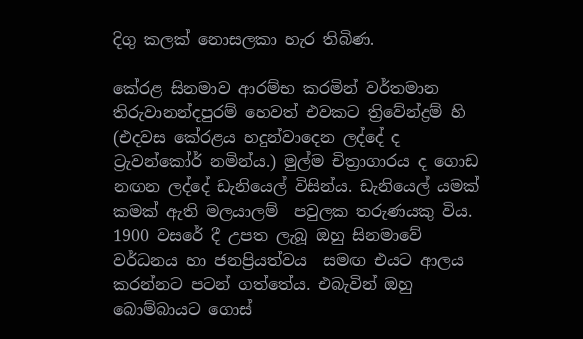දිගු කලක් නොසලකා හැර තිබිණ.

කේරළ සිනමාව ආරම්භ කරමින් වර්තමාන තිරුවානන්දපුරම් හෙවත් එවකට ත්‍රිවේන්ද්‍රම් හි (එදවස කේරළය හදුන්වාදෙන ලද්දේ ද ට්‍රැවන්කෝර් නමින්ය.) මුල්ම චිත්‍රාගාරය ද ගොඩ නඟන ලද්දේ ඩැනියෙල් විසින්ය. ඩැනියෙල් යමක් කමක් ඇති මලයාලම්  පවුලක තරුණයකු විය.   1900 වසරේ දී උපත ලැබූ ඔහු සිනමාවේ වර්ධනය හා ජනප්‍රියත්වය  සමඟ එයට ආලය කරන්නට පටන් ගත්තේය. එබැවින් ඔහු බොම්බායට ගොස්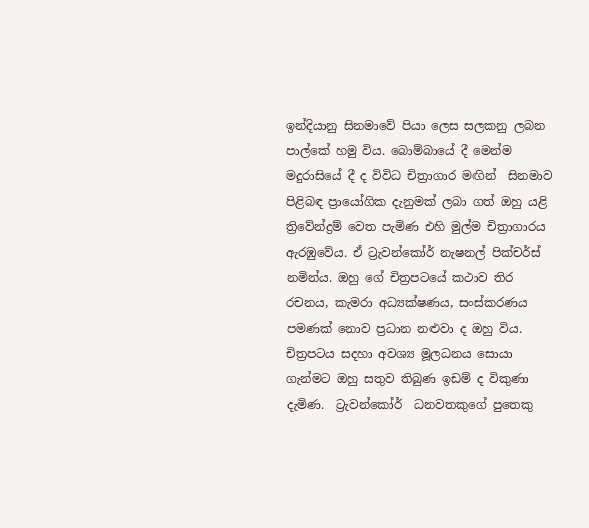ඉන්දියානු සිනමාවේ පියා ලෙස සලකනු ලබන පාල්කේ හමු විය. බොම්බායේ දී මෙන්ම මදුරාසියේ දී ද විවිධ චිත්‍රාගාර මඟින්  සිනමාව පිළිබඳ ප්‍රායෝගික දැනුමක් ලබා ගත් ඔහු යළි ත්‍රිවේන්ද්‍රම් වෙත පැමිණ එහි මුල්ම චිත්‍රාගාරය ඇරඹුවේය. ඒ ට්‍රැවන්කෝර් නැෂනල් පික්චර්ස් නමින්ය. ඔහු ගේ චිත්‍රපටයේ කථාව තිර රචනය, කැමරා අධ්‍යක්ෂණය, සංස්කරණය පමණක් නොව ප්‍රධාන නළුවා ද ඔහු විය. චිත්‍රපටය සදහා අවශ්‍ය මූලධනය සොයා ගැන්මට ඔහු සතුව තිබුණ ඉඩම් ද විකුණා දැමිණ.  ට්‍රැවන්කෝර්  ධනවතකුගේ පුතෙකු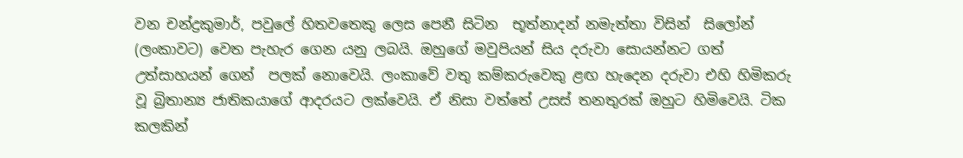වන චන්ද්‍රකුමාර්, පවුලේ හිතවතෙකු ලෙස පෙනී සිටින  භූත්නාදන් නමැත්තා විසින්  සිලෝන් (ලංකාවට) වෙත පැහැර ගෙන යනු ලබයි. ඔහුගේ මවුපියන් සිය දරුවා සොයන්නට ගත් උත්සාහයන් ගෙන්  පලක් නොවෙයි. ලංකාවේ වතු කම්කරුවෙකු ළඟ හැදෙන දරුවා එහි හිමිකරු වූ බ්‍රිතාන්‍ය ජාතිකයාගේ ආදරයට ලක්වෙයි. ඒ නිසා වත්තේ උසස් තනතුරක් ඔහුට හිමිවෙයි. ටික කලකින්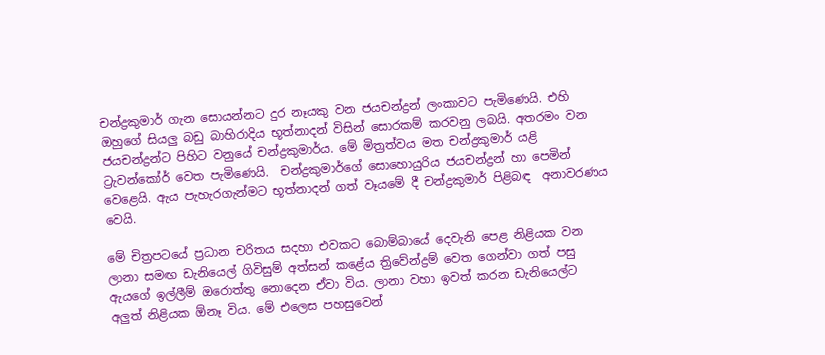චන්ද්‍රකුමාර් ගැන සොයන්නට දුර නෑයකු වන ජයචන්ද්‍රන් ලංකාවට පැමිණෙයි. එහි ඔහුගේ සියලු බඩු බාහිරාදිය භූත්නාදන් විසින් සොරකම් කරවනු ලබයි. අතරමං වන ජයචන්ද්‍රන්ට පිහිට වනුයේ චන්ද්‍රකුමාර්ය. මේ මිත්‍රත්වය මත චන්ද්‍රකුමාර් යළි ට්‍රැවන්කෝර් වෙත පැමිණෙයි.  චන්ද්‍රකුමාර්ගේ සොහොයුරිය ජයචන්ද්‍රන් හා පෙමින් වෙළෙයි. ඇය පැහැරගැන්මට භූත්නාදන් ගත් වෑයමේ දී චන්ද්‍රකුමාර් පිළිබඳ  අනාවරණය වෙයි.

මේ චිත්‍රපටයේ ප්‍රධාන චරිතය සදහා එවකට බොම්බායේ දෙවැනි පෙළ නිළියක වන ලානා සමඟ ඩැනියෙල් ගිවිසුම් අත්සන් කළේය ත්‍රිවේන්ද්‍රම් වෙත ගෙන්වා ගත් පසු ඇයගේ ඉල්ලීම් ඔරොත්තු නොදෙන ඒවා විය. ලානා වහා ඉවත් කරන ඩැනියෙල්ට  අලුත් නිළියක ඕනෑ විය. මේ එලෙස පහසුවෙන්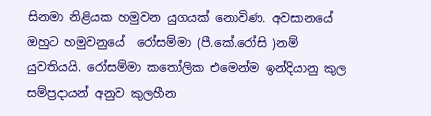සිනමා නිළියක හමුවන යුගයක් නොවිණ. අවසානයේ ඔහුට හමුවනුයේ  රෝසම්මා (පී.කේ.රෝසි )නම්  යුවතියයි. රෝසම්මා කතෝලික එමෙන්ම ඉන්දියානු කුල සම්ප්‍රදායන් අනුව කුලහීන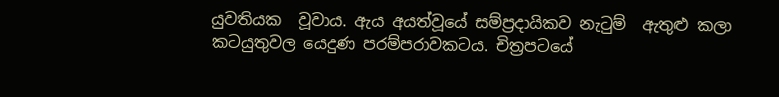යුවතියක  වූවාය. ඇය අයත්වූයේ සම්ප්‍රදායිකව නැටුම්  ඇතුළු කලා කටයුතුවල යෙදුණ පරම්පරාවකටය. චිත්‍රපටයේ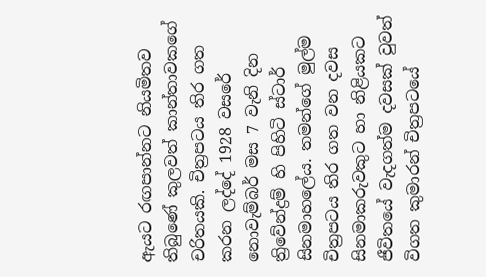ඇයට රඟපාන්නට නියමිතව තිබුණේ කුලවත් කාන්තාවකගේ චරිතයකි. චිත්‍රපටය තිර ගත කරන ලද්දේ 1928 වසරේ නොවැම්බර් මස 7 වැනි දින ත්‍රිවේන්ද්‍රම් හි පිහිටි ස්ටාර් සිනමාහලේය. තමන්ගේ මුල්ම චිත්‍රපටය තිර ගත වන දවස  සිනමාකරුවකුට හා නිළියකට ජීවිතයේ වැදගත්ම දවසක් වුවත් විගත කුමාරන් චිත්‍රපටයේ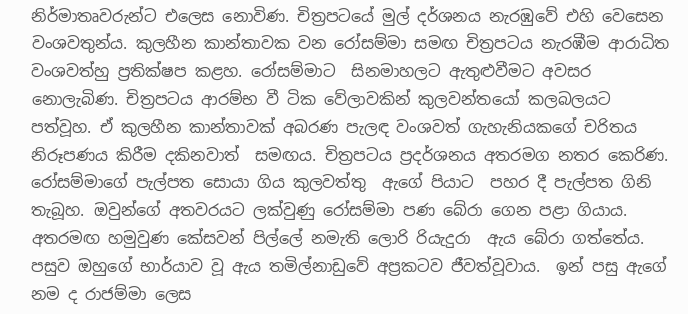නිර්මාතෘවරුන්ට එලෙස නොවිණ. චිත්‍රපටයේ මුල් දර්ශනය නැරඹුවේ එහි වෙසෙන වංශවතුන්ය. කුලහීන කාන්තාවක වන රෝසම්මා සමඟ චිත්‍රපටය නැරඹීම ආරාධිත වංශවත්හු ප්‍රතික්ෂප කළහ. රෝසම්මාට  සිනමාහලට ඇතුළුවීමට අවසර නොලැබිණ. චිත්‍රපටය ආරම්භ වී ටික වේලාවකින් කුලවන්තයෝ කලබලයට පත්වූහ. ඒ කුලහීන කාන්තාවක් අබරණ පැලඳ වංශවත් ගැහැනියකගේ චරිතය නිරූපණය කිරීම දකිනවාත්  සමඟය. චිත්‍රපටය ප්‍රදර්ශනය අතරමග නතර කෙරිණ. රෝසම්මාගේ පැල්පත සොයා ගිය කුලවත්තු  ඇගේ පියාට  පහර දී පැල්පත ගිනි තැබූහ. ඔවුන්ගේ අතවරයට ලක්වුණු රෝසම්මා පණ බේරා ගෙන පළා ගියාය. අතරමඟ හමුවුණ කේසවන් පිල්ලේ නමැති ලොරි රියැදුරා  ඇය බේරා ගත්තේය. පසුව ඔහුගේ භාර්යාව වූ ඇය තමිල්නාඩුවේ අප්‍රකටව ජීවත්වූවාය.  ඉන් පසු ඇගේ නම ද රාජම්මා ලෙස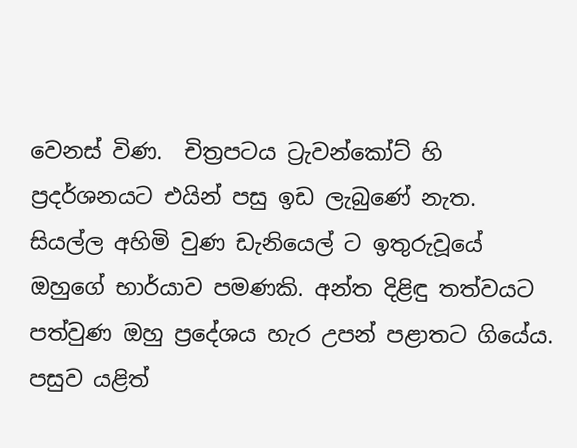වෙනස් විණ.  චිත්‍රපටය ට්‍රැවන්කෝට් හි ප්‍රදර්ශනයට එයින් පසු ඉඩ ලැබුණේ නැත. සියල්ල අහිමි වුණ ඩැනියෙල් ට ඉතුරුවූයේ ඔහුගේ භාර්යාව පමණකි. අන්ත දිළිඳු තත්වයට පත්වුණ ඔහු ප්‍රදේශය හැර උපන් පළාතට ගියේය. පසුව යළිත්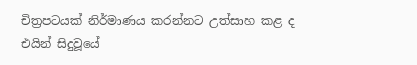චිත්‍රපටයක් නිර්මාණය කරන්නට උත්සාහ කළ ද එයින් සිදුවූයේ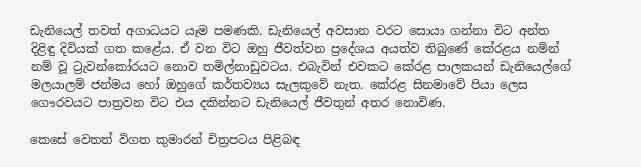ඩැනියෙල් තවත් අගාධයට යෑම පමණකි. ඩැනියෙල් අවසාන වරට සොයා ගන්නා විට අන්ත දිළිඳු දිවියක් ගත කළේය. ඒ වන විට ඔහු ජීවත්වන ප්‍රදේශය අයත්ව තිබුණේ කේරළය නමින් නම් වූ ට්‍රැවන්කෝරයට නොව තමිල්නාඩුවටය. එබැවින් එවකට කේරළ පාලකයන් ඩැනියෙල්ගේ මලයාලම් ජන්මය හෝ ඔහුගේ කර්තව්‍යය සැලකුවේ නැත. කේරළ සිනමාවේ පියා ලෙස ගෞරවයට පාත්‍රවන විට එය දකින්නට ඩැනියෙල් ජීවතුන් අතර නොවිණ.

කෙසේ වෙතත් විගත කුමාරන් චිත්‍රපටය පිළිබඳ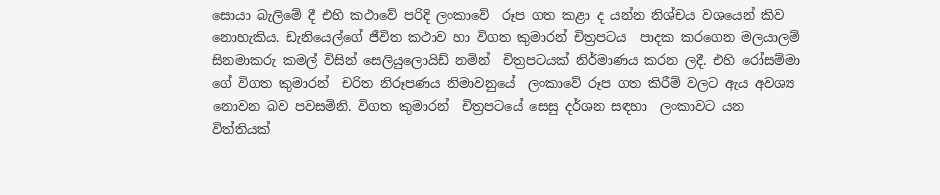සොයා බැලිමේ දී එහි කථාවේ පරිදි ලංකාවේ  රූප ගත කළා ද යන්න නිශ්චය වශයෙන් කිව නොහැකිය. ඩැනියෙල්ගේ ජීවිත කථාව හා විගත කුමාරන් චිත්‍රපටය  පාදක කරගෙන මලයාලම් සිනමාකරු කමල් විසින් සෙලියුලොයිඩ් නමින්  චිත්‍රපටයක් නිර්මාණය කරන ලදී. එහි රෝසම්මා ගේ විගත කුමාරන්  චරිත නිරූපණය නිමාවනුයේ  ලංකාවේ රූප ගත කිරීම් වලට ඇය අවශ්‍ය නොවන බව පවසමිනි. විගත කුමාරන්  චිත්‍රපටයේ සෙසු දර්ශන සඳහා  ලංකාවට යන  විත්තියක්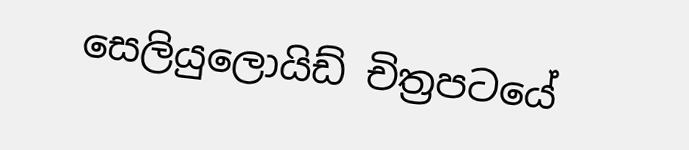සෙලියුලොයිඩ් චිත්‍රපටයේ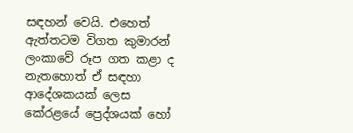සඳහන් වෙයි. එහෙත් ඇත්තටම විගත කුමාරන් ලංකාවේ රූප ගත කළා ද නැතහොත් ඒ සඳහා ආදේශකයක් ලෙස කේරළයේ ප්‍රෙද්ශයක් හෝ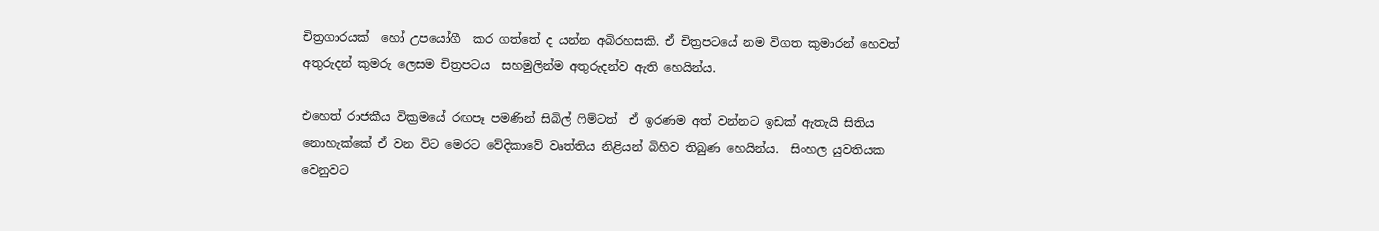චිත්‍රගාරයක්  හෝ උපයෝගී  කර ගත්තේ ද යන්න අබිරහසකි. ඒ චිත්‍රපටයේ නම විගත කුමාරන් හෙවත් අතුරුදන් කුමරු ලෙසම චිත්‍රපටය  සහමුලින්ම අතුරුදන්ව ඇති හෙයින්ය.

එහෙත් රාජකීය වික්‍රමයේ රඟපෑ පමණින් සිබිල් ෆිම්ටත්  ඒ ඉරණම අත් වන්නට ඉඩක් ඇතැයි සිතිය නොහැක්කේ ඒ වන විට මෙරට වේදිකාවේ වෘත්තිය නිළියන් බිහිව තිබුණ හෙයින්ය.  සිංහල යුවතියක වෙනුවට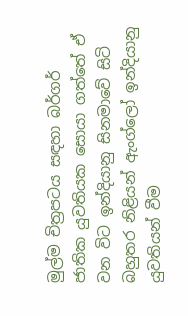මුල්ම චිත්‍රපටය සඳහා බර්ගර් ජාතික යුවතියක සොයා ගත්තේ ඒ වන විට ඉන්දියානු සිනමාවේ සිටි බහුතර නිළියන් ඇංග්ලෝ ඉන්දියානු යුවතියන් වීම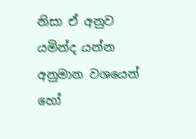නිසා ඒ අනුව යමින්ද යන්න අනුමාන වශයෙන් හෝ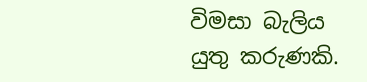විමසා බැලිය යුතු කරුණකි.